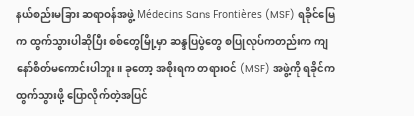နယ်စည်းမခြား ဆရာဝန်အဖွဲ့ Médecins Sans Frontières (MSF) ရခိုင်မြေက ထွက်သွားပါဆိုပြီး စစ်တွေမြို့မှာ ဆန္ဒပြပွဲတွေ စပြုလုပ်ကတည်းက ကျနော်စိတ်မကောင်းပါဘူး။ ခုတော့ အစိုးရက တရားဝင် (MSF) အဖွဲ့ကို ရခိုင်က ထွက်သွားဖို့ ပြောလိုက်တဲ့အပြင်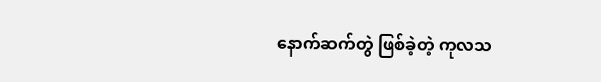နောက်ဆက်တွဲ ဖြစ်ခဲ့တဲ့ ကုလသ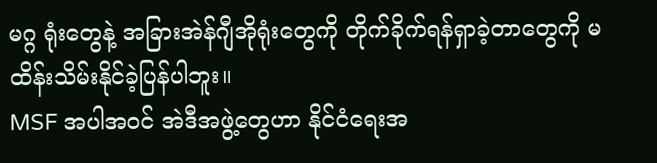မဂ္ဂ ရုံးတွေနဲ့ အခြားအဲန်ဂျီအိုရုံးတွေကို တိုက်ခိုက်ရန်ရှာခဲ့တာတွေကို မထိန်းသိမ်းနိုင်ခဲ့ပြန်ပါဘူး။
MSF အပါအဝင် အဲဒီအဖွဲ့တွေဟာ နိုင်ငံရေးအ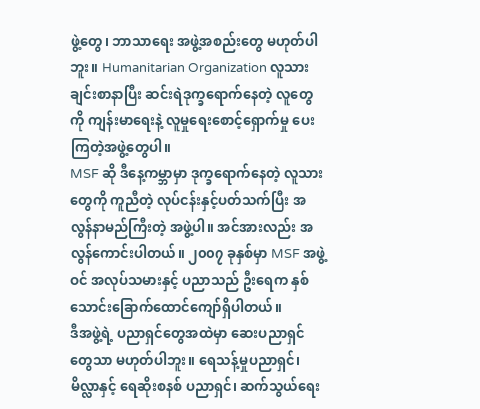ဖွဲ့တွေ၊ ဘာသာရေး အဖွဲ့အစည်းတွေ မဟုတ်ပါဘူး။ Humanitarian Organization လူသားချင်းစာနာပြီး ဆင်းရဲဒုက္ခရောက်နေတဲ့ လူတွေကို ကျန်းမာရေးနဲ့ လူမှုရေးစောင့်ရှောက်မှု ပေးကြတဲ့အဖွဲ့တွေပါ။
MSF ဆို ဒီနေ့ကမ္ဘာမှာ ဒုက္ခရောက်နေတဲ့ လူသားတွေကို ကူညီတဲ့ လုပ်ငန်းနှင့်ပတ်သက်ပြီး အလွန်နာမည်ကြီးတဲ့ အဖွဲ့ပါ။ အင်အားလည်း အလွန်ကောင်းပါတယ်။ ၂၀၀၇ ခုနှစ်မှာ MSF အဖွဲ့ဝင် အလုပ်သမားနှင့် ပညာသည် ဦးရေက နှစ်သောင်းခြောက်ထောင်ကျော်ရှိပါတယ်။
ဒီအဖွဲ့ရဲ့ ပညာရှင်တွေအထဲမှာ ဆေးပညာရှင်တွေသာ မဟုတ်ပါဘူး။ ရေသန့်မှုပညာရှင်၊ မိလ္လာနှင့် ရေဆိုးစနစ် ပညာရှင်၊ ဆက်သွယ်ရေး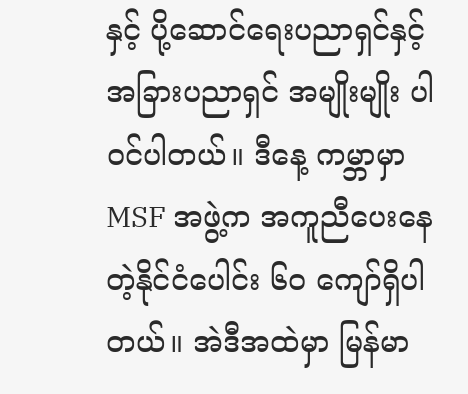နှင့် ပို့ဆောင်ရေးပညာရှင်နှင့် အခြားပညာရှင် အမျိုးမျိုး ပါဝင်ပါတယ်။ ဒီနေ့ ကမ္ဘာမှာ MSF အဖွဲ့က အကူညီပေးနေတဲ့နိုင်ငံပေါင်း ၆၀ ကျော်ရှိပါတယ်။ အဲဒီအထဲမှာ မြန်မာ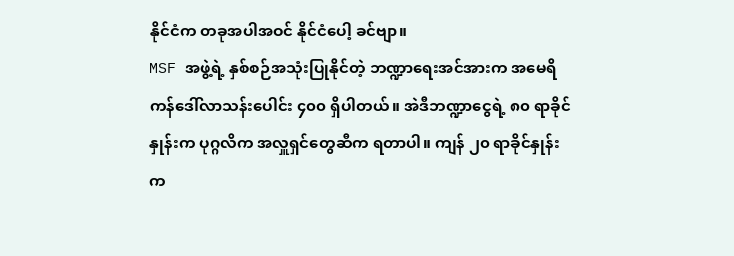နိုင်ငံက တခုအပါအဝင် နိုင်ငံပေါ့ ခင်ဗျာ။
MSF အဖွဲ့ရဲ့ နှစ်စဉ်အသုံးပြုနိုင်တဲ့ ဘဏ္ဍာရေးအင်အားက အမေရိကန်ဒေါ်လာသန်းပေါင်း ၄၀၀ ရှိပါတယ်။ အဲဒီဘဏ္ဍာငွေရဲ့ ၈၀ ရာခိုင်နှုန်းက ပုဂ္ဂလိက အလှူရှင်တွေဆီက ရတာပါ။ ကျန် ၂၀ ရာခိုင်နှုန်းက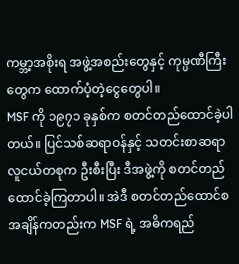ကမ္ဘာ့အစိုးရ အဖွဲ့အစည်းတွေနှင့် ကုမ္ပဏီကြီးတွေက ထောက်ပံ့တဲ့ငွေတွေပါ။
MSF ကို ၁၉၇၁ ခုနှစ်က စတင်တည်ထောင်ခဲ့ပါတယ်။ ပြင်သစ်ဆရာဝန်နှင့် သတင်းစာဆရာ လူငယ်တစုက ဦးစီးပြီး ဒီအဖွဲ့ကို စတင်တည်ထောင်ခဲ့ကြတာပါ။ အဲဒီ စတင်တည်ထောင်စ အချိန်ကတည်းက MSF ရဲ့ အဓိကရည်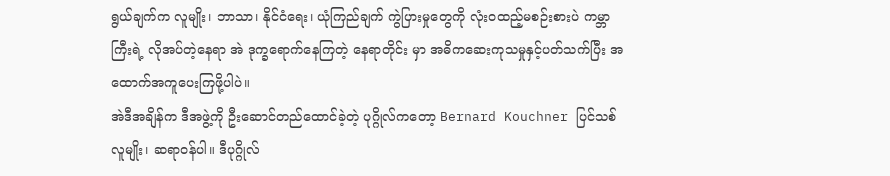ရွယ်ချက်က လူမျိုး၊ ဘာသာ၊ နိုင်ငံရေး၊ ယုံကြည်ချက် ကွဲပြားမှုတွေကို လုံးဝထည့်မစဉ်းစားပဲ ကမ္ဘာကြီးရဲ့ လိုအပ်တဲ့နေရာ အဲ ဒုက္ခရောက်နေကြတဲ့ နေရာတိုင်း မှာ အဓိကဆေးကုသမှုနှင့်ပတ်သက်ပြီး အထောက်အကူပေးကြဖို့ပါပဲ။
အဲဒီအချိန်က ဒီအဖွဲ့ကို ဦးဆောင်တည်ထောင်ခဲ့တဲ့ ပုဂ္ဂိုလ်ကတော့ Bernard Kouchner ပြင်သစ်လူမျိုး၊ ဆရာဝန်ပါ။ ဒီပုဂ္ဂိုလ်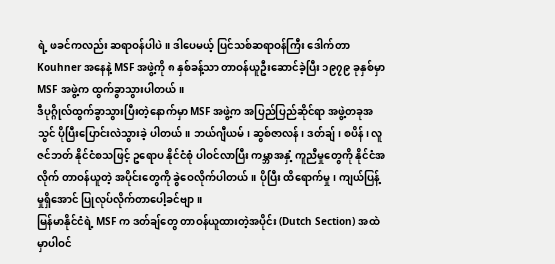ရဲ့ ဖခင်ကလည်း ဆရာဝန်ပါပဲ။ ဒါပေမယ့် ပြင်သစ်ဆရာဝန်ကြီး ဒေါက်တာ Kouhner အနေနဲ့ MSF အဖွဲ့ကို ၈ နှစ်ခန့်သာ တာဝန်ယူဦးဆောင်ခဲ့ပြီး ၁၉၇၉ ခုနှစ်မှာ MSF အဖွဲ့က ထွက်ခွာသွားပါတယ်။
ဒီပုဂ္ဂိုလ်ထွက်ခွာသွားပြီးတဲ့နောက်မှာ MSF အဖွဲ့က အပြည်ပြည်ဆိုင်ရာ အဖွဲ့တခုအသွင် ပိုပြီးပြောင်းလဲသွားခဲ့ ပါတယ်။ ဘယ်ဂျီယမ်၊ ဆွစ်ဇာလန်၊ ဒတ်ချ်၊ စပိန်၊ လူဇင်ဘတ် နိုင်ငံစသဖြင့် ဥရောပ နိုင်ငံစုံ ပါဝင်လာပြီး ကမ္ဘာအနှံ့ ကူညီမှုတွေကို နိုင်ငံအလိုက် တာဝန်ယူတဲ့ အပိုင်းတွေကို ခွဲဝေလိုက်ပါတယ်။ ပိုပြီး ထိရောက်မှု၊ ကျယ်ပြန့်မှုရှိအောင် ပြုလုပ်လိုက်တာပေါ့ခင်ဗျာ။
မြန်မာနိုင်ငံရဲ့ MSF က ဒတ်ချ်တွေ တာဝန်ယူထားတဲ့အပိုင်း (Dutch Section) အထဲမှာပါဝင်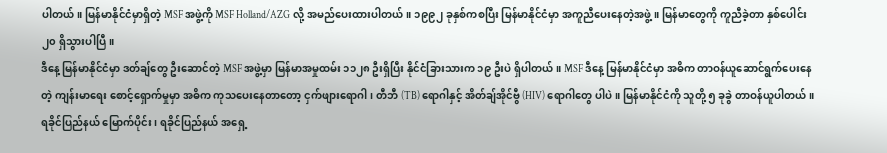ပါတယ်။ မြန်မာနိုင်ငံမှာရှိတဲ့ MSF အဖွဲ့ကို MSF Holland/AZG လို့ အမည်ပေးထားပါတယ်။ ၁၉၉၂ ခုနှစ်ကစပြီး မြန်မာနိုင်ငံမှာ အကူညီပေးနေတဲ့အဖွဲ့။ မြန်မာတွေကို ကူညီခဲ့တာ နှစ်ပေါင်း ၂၀ ရှိသွားပါပြီ။
ဒီနေ့ မြန်မာနိုင်ငံမှာ ဒတ်ချ်တွေ ဦးဆောင်တဲ့ MSF အဖွဲ့မှာ မြန်မာအမှုထမ်း ၁၁၂၈ ဦးရှိပြီး နိုင်ငံခြားသားက ၁၉ ဦးပဲ ရှိပါတယ်။ MSF ဒီနေ့ မြန်မာနိုင်ငံမှာ အဓိက တာဝန်ယူဆောင်ရွက်ပေးနေတဲ့ ကျန်းမာရေး စောင့်ရှောက်မှုမှာ အဓိက ကုသပေးနေတာတော့ ငှက်ဖျားရောဂါ၊ တီဘီ (TB) ရောဂါနှင့် အိတ်ချ်အိုင်ဗွီ (HIV) ရောဂါတွေ ပါပဲ။ မြန်မာနိုင်ငံကို သူတို့ ၅ ခုခွဲ တာဝန်ယူပါတယ်။ ရခိုင်ပြည်နယ် မြောက်ပိုင်း၊ ရခိုင်ပြည်နယ် အရှေ့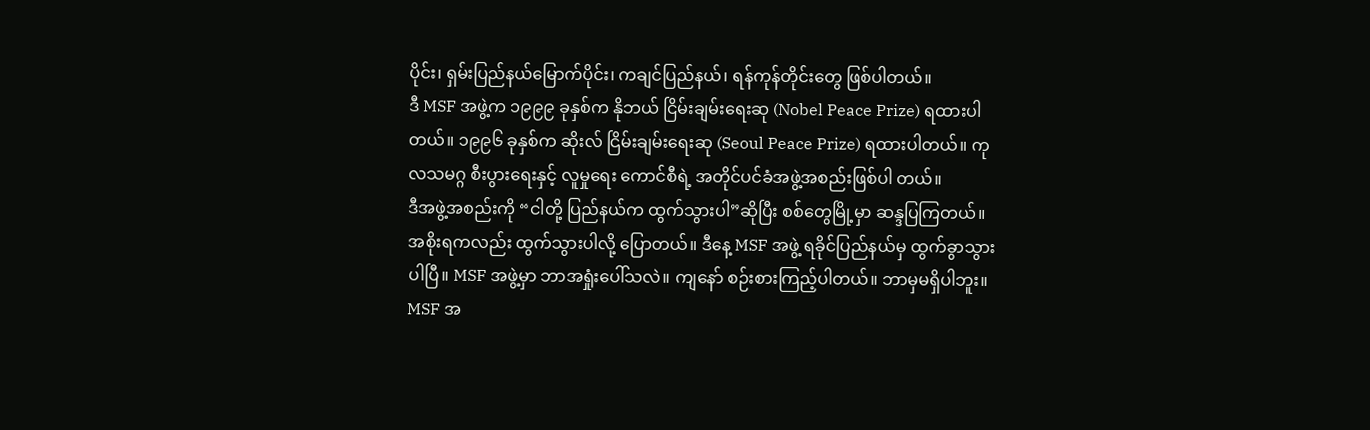ပိုင်း၊ ရှမ်းပြည်နယ်မြောက်ပိုင်း၊ ကချင်ပြည်နယ်၊ ရန်ကုန်တိုင်းတွေ ဖြစ်ပါတယ်။
ဒီ MSF အဖွဲ့က ၁၉၉၉ ခုနှစ်က နိုဘယ် ငြိမ်းချမ်းရေးဆု (Nobel Peace Prize) ရထားပါတယ်။ ၁၉၉၆ ခုနှစ်က ဆိုးလ် ငြိမ်းချမ်းရေးဆု (Seoul Peace Prize) ရထားပါတယ်။ ကုလသမဂ္ဂ စီးပွားရေးနှင့် လူမှုရေး ကောင်စီရဲ့ အတိုင်ပင်ခံအဖွဲ့အစည်းဖြစ်ပါ တယ်။
ဒီအဖွဲ့အစည်းကို “ငါတို့ ပြည်နယ်က ထွက်သွားပါ”ဆိုပြီး စစ်တွေမြို့မှာ ဆန္ဒပြကြတယ်။ အစိုးရကလည်း ထွက်သွားပါလို့ ပြောတယ်။ ဒီနေ့ MSF အဖွဲ့ ရခိုင်ပြည်နယ်မှ ထွက်ခွာသွားပါပြီ။ MSF အဖွဲ့မှာ ဘာအရှုံးပေါ်သလဲ။ ကျနော် စဉ်းစားကြည့်ပါတယ်။ ဘာမှမရှိပါဘူး။
MSF အ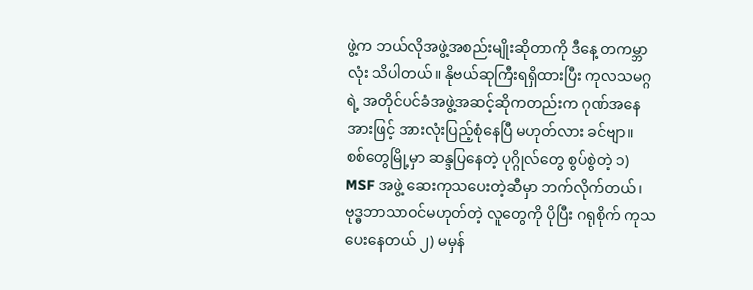ဖွဲ့က ဘယ်လိုအဖွဲ့အစည်းမျိုးဆိုတာကို ဒီနေ့ တကမ္ဘာလုံး သိပါတယ်။ နိုဗယ်ဆုကြီးရရှိထားပြီး ကုလသမဂ္ဂရဲ့ အတိုင်ပင်ခံအဖွဲ့အဆင့်ဆိုကတည်းက ဂုဏ်အနေအားဖြင့် အားလုံးပြည့်စုံနေပြီ မဟုတ်လား ခင်ဗျာ။
စစ်တွေမြို့မှာ ဆန္ဒပြနေတဲ့ ပုဂ္ဂိုလ်တွေ စွပ်စွဲတဲ့ ၁) MSF အဖွဲ့ ဆေးကုသပေးတဲ့ဆီမှာ ဘက်လိုက်တယ်၊ ဗုဒ္ဓဘာသာဝင်မဟုတ်တဲ့ လူတွေကို ပိုပြီး ဂရုစိုက် ကုသပေးနေတယ် ၂) မမှန်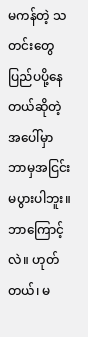မကန်တဲ့ သတင်းတွေ ပြည်ပပို့နေတယ်ဆိုတဲ့ အပေါ်မှာ ဘာမှအငြင်းမပွားပါဘူး။ ဘာကြောင့်လဲ။ ဟုတ်တယ်၊ မ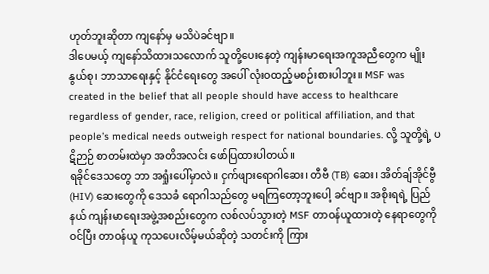ဟုတ်ဘူးဆိုတာ ကျနော်မှ မသိပဲခင်ဗျာ။
ဒါပေမယ့် ကျနော်သိထားသလောက် သူတို့ပေးနေတဲ့ ကျန်းမာရေးအကူအညီတွေက မျိုးနွယ်စု၊ ဘာသာရေးနှင့် နိုင်ငံရေးတွေ အပေါ် လုံးဝထည့်မစဉ်းစားပါဘူး။ MSF was created in the belief that all people should have access to healthcare regardless of gender, race, religion, creed or political affiliation, and that people’s medical needs outweigh respect for national boundaries. လို့ သူတို့ရဲ့ ပဋိဉာဉ် စာတမ်းထဲမှာ အတိအလင်း ဖော်ပြထားပါတယ်။
ရခိုင်ဒေသတွေ ဘာ အရှုံးပေါ်မှာလဲ။ ငှက်ဖျားရောဂါဆေး၊ တီဗီ (TB) ဆေး၊ အိတ်ချ်အိုင်ဗွီ (HIV) ဆေးတွေကို ဒေသခံ ရောဂါသည်တွေ မရကြတော့ဘူးပေါ့ ခင်ဗျာ။ အစိုးရရဲ့ ပြည်နယ် ကျန်းမာရေးအဖွဲ့အစည်းတွေက လစ်လပ်သွားတဲ့ MSF တာဝန်ယူထားတဲ့ နေရာတွေကို ဝင်ပြီး တာဝန်ယူ ကုသပေးလိမ့်မယ်ဆိုတဲ့ သတင်းကို ကြား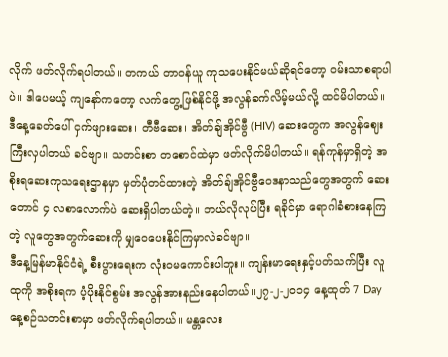လိုက် ဖတ်လိုက်ရပါတယ်။ တကယ် တာဝန်ယူ ကုသပေးနိုင်မယ်ဆိုရင်တော့ ဝမ်းသာစရာပါပဲ။ ဒါပေမယ့် ကျနော်ကတော့ လက်တွေ့ဖြစ်နိုင်ဖို့ အလွန်ခက်လိမ့်မယ်လို့ ထင်မိပါတယ်။
ဒီနေ့ခေတ်ပေါ် ငှက်ဖျားဆေး၊ တီဗီဆေး၊ အိတ်ချ်အိုင်ဗွီ (HIV) ဆေးတွေက အလွန်ဈေးကြီးလှပါတယ် ခင်ဗျာ။ သတင်းစာ တစောင်ထဲမှာ ဖတ်လိုက်မိပါတယ်။ ရန်ကုန်မှာရှိတဲ့ အစိုးရဆေးကုသရေးဌာနမှာ မှတ်ပုံတင်ထားတဲ့ အိတ်ချ်အိုင်ဗွီဝေဒနာသည်တွေအတွက် ဆေးတောင် ၄ လစာလောက်ပဲ ဆေးရှိပါတယ်တဲ့။ ဘယ်လိုလုပ်ပြီး ရခိုင်မှာ ရောဂါခံစားနေကြတဲ့ လူတွေအတွက်ဆေးကို မျှဝေပေးနိုင်ကြမှာလဲခင်ဗျာ။
ဒီနေ့မြန်မာနိုင်ငံရဲ့ စီးပွားရေးက လုံးဝမကောင်းပါဘူး။ ကျန်းမာရေးနှင့်ပတ်သက်ပြီး လူထုကို အစိုးရက ပံ့ပိုးနိုင်စွမ်း အလွန်အားနည်းနေပါတယ်။၂၇-၂-၂၀၁၄ နေ့ထုတ် 7 Day နေ့စဉ်သတင်းစာမှာ ဖတ်လိုက်ရပါတယ်။ မန္တလေး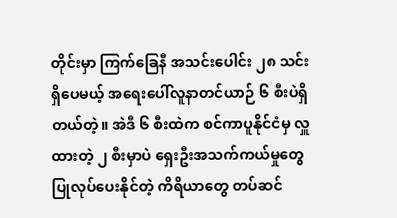တိုင်းမှာ ကြက်ခြေနီ အသင်းပေါင်း ၂၈ သင်းရှိပေမယ့် အရေးပေါ်လူနာတင်ယာဉ် ၆ စီးပဲရှိတယ်တဲ့။ အဲဒီ ၆ စီးထဲက စင်ကာပူနိုင်ငံမှ လှူထားတဲ့ ၂ စီးမှာပဲ ရှေးဦးအသက်ကယ်မှုတွေ ပြုလုပ်ပေးနိုင်တဲ့ ကိရိယာတွေ တပ်ဆင်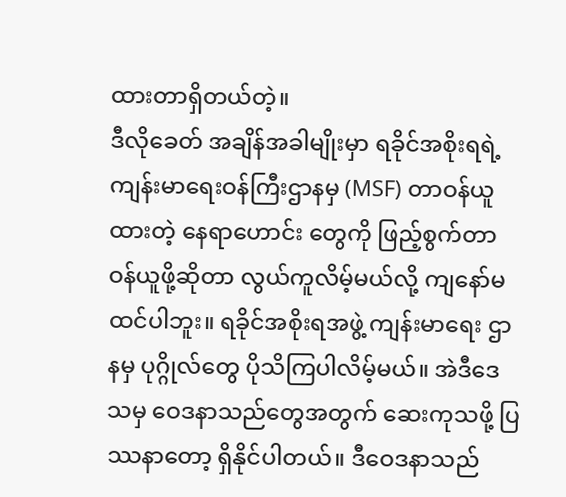ထားတာရှိတယ်တဲ့။
ဒီလိုခေတ် အချိန်အခါမျိုးမှာ ရခိုင်အစိုးရရဲ့ ကျန်းမာရေးဝန်ကြီးဌာနမှ (MSF) တာဝန်ယူထားတဲ့ နေရာဟောင်း တွေကို ဖြည့်စွက်တာဝန်ယူဖို့ဆိုတာ လွယ်ကူလိမ့်မယ်လို့ ကျနော်မထင်ပါဘူး။ ရခိုင်အစိုးရအဖွဲ့ ကျန်းမာရေး ဌာနမှ ပုဂ္ဂိုလ်တွေ ပိုသိကြပါလိမ့်မယ်။ အဲဒီဒေသမှ ဝေဒနာသည်တွေအတွက် ဆေးကုသဖို့ ပြဿနာတော့ ရှိနိုင်ပါတယ်။ ဒီဝေဒနာသည်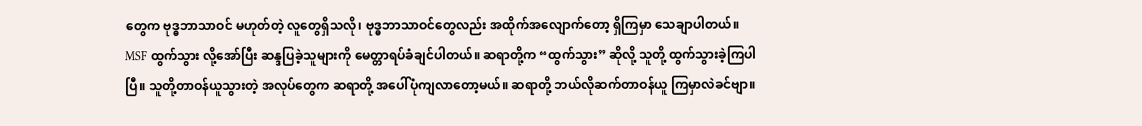တွေက ဗုဒ္ဓဘာသာဝင် မဟုတ်တဲ့ လူတွေရှိသလို၊ ဗုဒ္ဓဘာသာဝင်တွေလည်း အထိုက်အလျောက်တော့ ရှိကြမှာ သေချာပါတယ်။
MSF ထွက်သွား လို့အော်ပြီး ဆန္ဒပြခဲ့သူများကို မေတ္တာရပ်ခံချင်ပါတယ်။ ဆရာတို့က “ထွက်သွား” ဆိုလို့ သူတို့ ထွက်သွားခဲ့ကြပါပြီ။ သူတို့တာဝန်ယူသွားတဲ့ အလုပ်တွေက ဆရာတို့ အပေါ်ပုံကျလာတော့မယ်။ ဆရာတို့ ဘယ်လိုဆက်တာဝန်ယူ ကြမှာလဲခင်ဗျာ။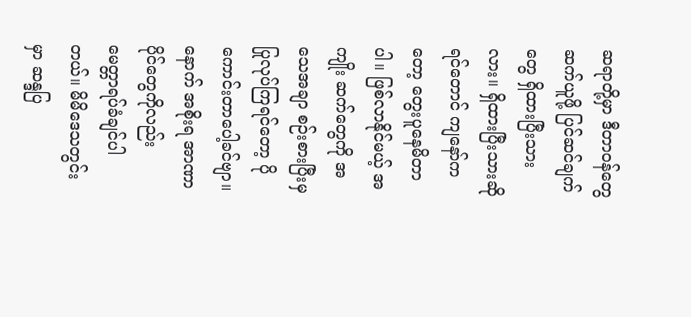ဆရာတို့မှာ ဒီတာဝန်တွေဆက်ယူဖို့ ပြင်ဆင်ချက်တွေ ရှိထားပြီးသားလား။ ရှိထားပြီးသားဆိုရင်တောင် ကျနော်ကတော့ တွေးပူနေမိတာပါ။ ဖြစ်လာနိုင်မယ့် အကျိုး ဆက်တွေကို အသေအချာ စဉ်းစားပြီးမှ ပြုလုပ်ကြရင်တော့ ပိုကောင်းတာပေါ့ခင်ဗျာ။
နောက် အစိုးရ အာဏာပိုင်တွေကိုလည်း မေတ္တာရပ်ခံချင်ပါတယ်။ မိမိဒေသတွင်းမှာ ဆန္ဒပြ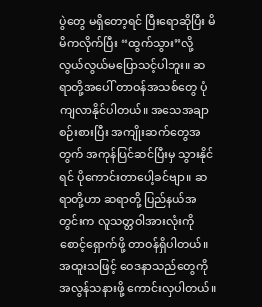ပွဲတွေ မရှိတော့ရင် ပြီးရောဆိုပြီး မိမိကလိုက်ပြီး “ထွက်သွား”လို့ လွယ်လွယ်မပြောသင့်ပါဘူး။ ဆရာတို့အပေါ် တာဝန်အသစ်တွေ ပုံကျလာနိုင်ပါတယ်။ အသေအချာစဉ်းစားပြီး အကျိုးဆက်တွေအတွက် အကုန်ပြင်ဆင်ပြီးမှ သွားနိုင်ရင် ပိုကောင်းတာပေါ့ခင်ဗျာ။ ဆရာတို့ဟာ ဆရာတို့ ပြည်နယ်အတွင်းက လူသတ္တဝါအားလုံးကို စောင့်ရှောက်ဖို့ တာဝန်ရှိပါတယ်။ အထူးသဖြင့် ဝေဒနာသည်တွေကို အလွန်သနားဖို့ ကောင်းလှပါတယ်။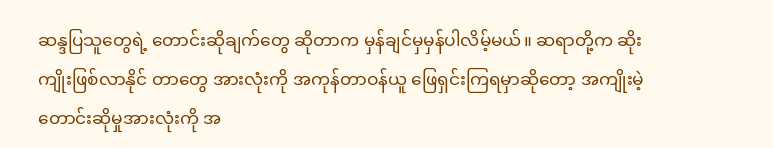ဆန္ဒပြသူတွေရဲ့ တောင်းဆိုချက်တွေ ဆိုတာက မှန်ချင်မှမှန်ပါလိမ့်မယ်။ ဆရာတို့က ဆိုးကျိုးဖြစ်လာနိုင် တာတွေ အားလုံးကို အကုန်တာဝန်ယူ ဖြေရှင်းကြရမှာဆိုတော့ အကျိုးမဲ့ တောင်းဆိုမှုအားလုံးကို အ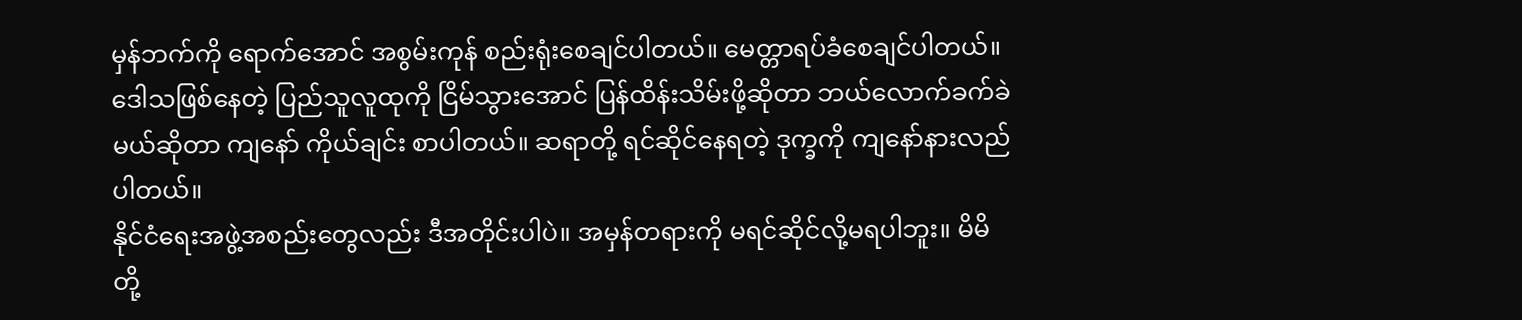မှန်ဘက်ကို ရောက်အောင် အစွမ်းကုန် စည်းရုံးစေချင်ပါတယ်။ မေတ္တာရပ်ခံစေချင်ပါတယ်။ ဒေါသဖြစ်နေတဲ့ ပြည်သူလူထုကို ငြိမ်သွားအောင် ပြန်ထိန်းသိမ်းဖို့ဆိုတာ ဘယ်လောက်ခက်ခဲမယ်ဆိုတာ ကျနော် ကိုယ်ချင်း စာပါတယ်။ ဆရာတို့ ရင်ဆိုင်နေရတဲ့ ဒုက္ခကို ကျနော်နားလည်ပါတယ်။
နိုင်ငံရေးအဖွဲ့အစည်းတွေလည်း ဒီအတိုင်းပါပဲ။ အမှန်တရားကို မရင်ဆိုင်လို့မရပါဘူး။ မိမိတို့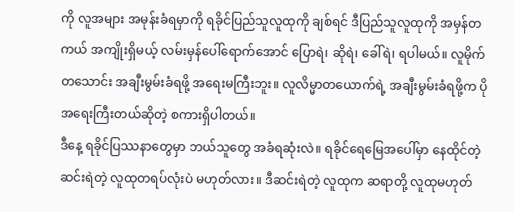ကို လူအများ အမုန်းခံရမှာကို ရခိုင်ပြည်သူလူထုကို ချစ်ရင် ဒီပြည်သူလူထုကို အမှန်တကယ် အကျိုးရှိမယ့် လမ်းမှန်ပေါ်ရောက်အောင် ပြောရဲ၊ ဆိုရဲ၊ ခေါ်ရဲ၊ ရပါမယ်။ လူမိုက်တသောင်း အချီးမွမ်းခံရဖို့ အရေးမကြီးဘူး။ လူလိမ္မာတယောက်ရဲ့ အချီးမွမ်းခံရဖို့က ပိုအရေးကြီးတယ်ဆိုတဲ့ စကားရှိပါတယ်။
ဒီနေ့ ရခိုင်ပြဿနာတွေမှာ ဘယ်သူတွေ အခံရဆုံးလဲ။ ရခိုင်ရေမြေအပေါ်မှာ နေထိုင်တဲ့ ဆင်းရဲတဲ့ လူထုတရပ်လုံးပဲ မဟုတ်လား။ ဒီဆင်းရဲတဲ့ လူထုက ဆရာတို့ လူထုမဟုတ်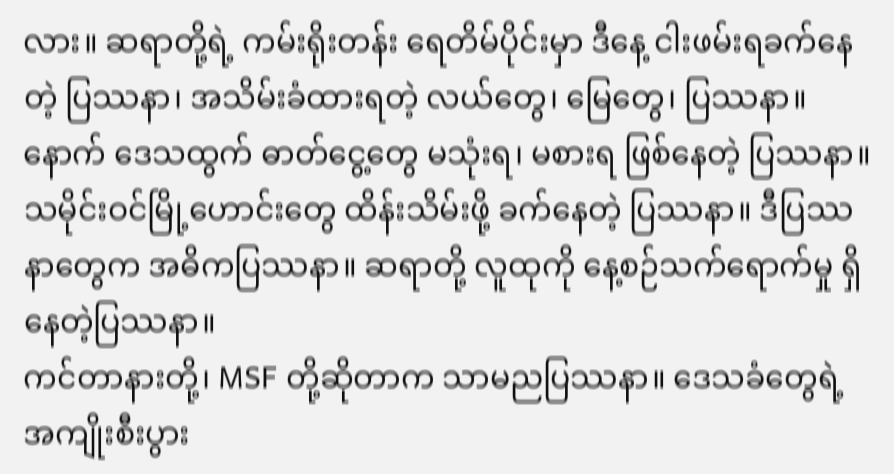လား။ ဆရာတို့ရဲ့ ကမ်းရိုးတန်း ရေတိမ်ပိုင်းမှာ ဒီနေ့ ငါးဖမ်းရခက်နေတဲ့ ပြဿနာ၊ အသိမ်းခံထားရတဲ့ လယ်တွေ၊ မြေတွေ၊ ပြဿနာ။ နောက် ဒေသထွက် ဓာတ်ငွေ့တွေ မသုံးရ၊ မစားရ ဖြစ်နေတဲ့ ပြဿနာ။ သမိုင်းဝင်မြို့ဟောင်းတွေ ထိန်းသိမ်းဖို့ ခက်နေတဲ့ ပြဿနာ။ ဒီပြဿနာတွေက အဓိကပြဿနာ။ ဆရာတို့ လူထုကို နေ့စဉ်သက်ရောက်မှု ရှိနေတဲ့ပြဿနာ။
ကင်တာနားတို့၊ MSF တို့ဆိုတာက သာမညပြဿနာ။ ဒေသခံတွေရဲ့ အကျိုးစီးပွား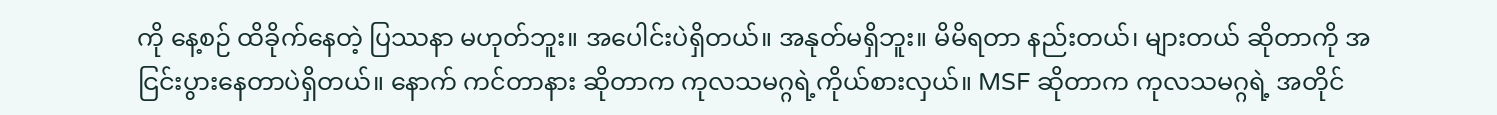ကို နေ့စဉ် ထိခိုက်နေတဲ့ ပြဿနာ မဟုတ်ဘူး။ အပေါင်းပဲရှိတယ်။ အနုတ်မရှိဘူး။ မိမိရတာ နည်းတယ်၊ များတယ် ဆိုတာကို အငြင်းပွားနေတာပဲရှိတယ်။ နောက် ကင်တာနား ဆိုတာက ကုလသမဂ္ဂရဲ့ကိုယ်စားလှယ်။ MSF ဆိုတာက ကုလသမဂ္ဂရဲ့ အတိုင်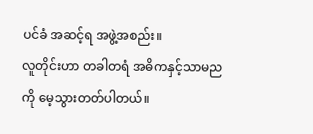ပင်ခံ အဆင့်ရ အဖွဲ့အစည်း။
လူတိုင်းဟာ တခါတရံ အဓိကနှင့်သာမညကို မေ့သွားတတ်ပါတယ်။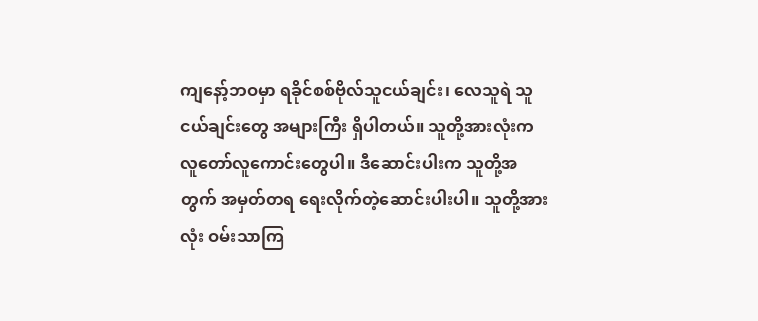ကျနော့်ဘဝမှာ ရခိုင်စစ်ဗိုလ်သူငယ်ချင်း၊ လေသူရဲ သူငယ်ချင်းတွေ အများကြီး ရှိပါတယ်။ သူတို့အားလုံးက လူတော်လူကောင်းတွေပါ။ ဒီဆောင်းပါးက သူတို့အတွက် အမှတ်တရ ရေးလိုက်တဲ့ဆောင်းပါးပါ။ သူတို့အားလုံး ဝမ်းသာကြ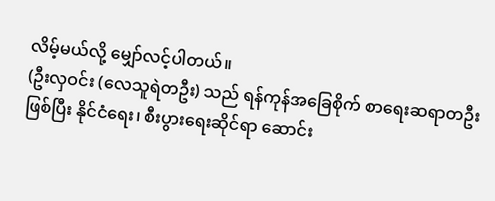လိမ့်မယ်လို့ မျှော်လင့်ပါတယ်။
(ဦးလှဝင်း (လေသူရဲတဦး) သည် ရန်ကုန်အခြေစိုက် စာရေးဆရာတဦးဖြစ်ပြီး နိုင်ငံရေး၊ စီးပွားရေးဆိုင်ရာ ဆောင်း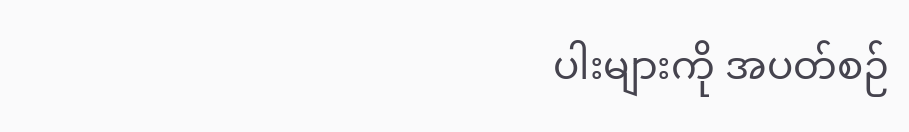ပါးများကို အပတ်စဉ်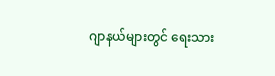ဂျာနယ်များတွင် ရေးသား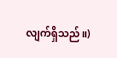လျက်ရှိသည်။)